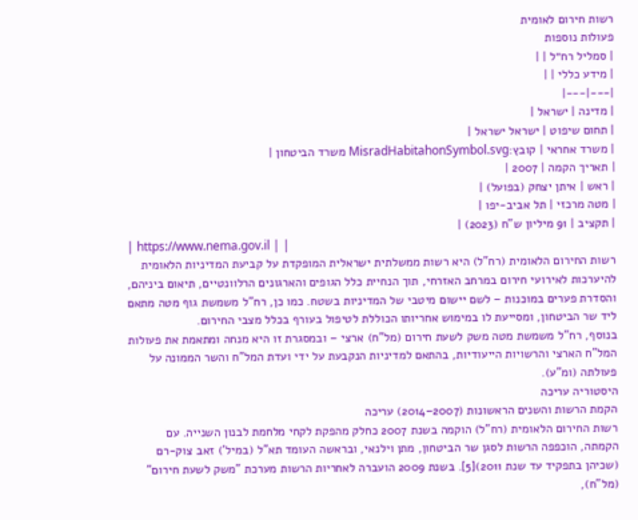רשות חירום לאומית
פעולות נוספות
| סמליל רח״ל | |
| מידע כללי | |
|---|---|
| מדינה | ישראל |
| תחום שיפוט | ישראל ישראל |
| משרד אחראי | קובץ:MisradHabitahonSymbol.svg משרד הביטחון |
| תאריך הקמה | 2007 |
| ראש | איתן יצחק (בפועל) |
| מטה מרכזי | תל אביב-יפו |
| תקציב | 91 מיליון ש"ח (2023) |
| https://www.nema.gov.il | |
רשות החירום הלאומית (רח"ל) היא רשות ממשלתית ישראלית המופקדת על קביעת המדיניות הלאומית להיערכות לאירועי חירום במרחב האזרחי, תוך הנחיית כלל הגופים והארגונים הרלוונטיים, תיאום ביניהם, והסדרת פערים במוכנות – לשם יישום מיטבי של המדיניות בשטח. כמו כן, רח"ל משמשת גוף מטה מתאם ליד שר הביטחון, ומסייעת לו במימוש אחריותו הכוללת לטיפול בעורף בכלל מצבי החירום.
בנוסף, רח"ל משמשת מטה משק לשעת חירום (מל"ח) ארצי – ובמסגרת זו היא מנחה ומתאמת את פעולות המל"ח הארצי והרשויות הייעודיות, בהתאם למדיניות הנקבעת על ידי ועדת המל"ח והשר הממונה על פעולתה (ומ"ע).
היסטוריה עריכה
הקמת הרשות והשנים הראשונות (2007–2014) עריכה
רשות החירום הלאומית (רח"ל) הוקמה בשנת 2007 כחלק מהפקת לקחי מלחמת לבנון השנייה. עם הקמתה, הוכפפה הרשות לסגן שר הביטחון, מתן וילנאי, ובראשה העומד תא"ל (במיל') זאב צוק-רם (שכיהן בתפקיד עד שנת 2011)[5]. בשנת 2009 הועברה לאחריות הרשות מערכת "משק לשעת חירום" (מל"ח),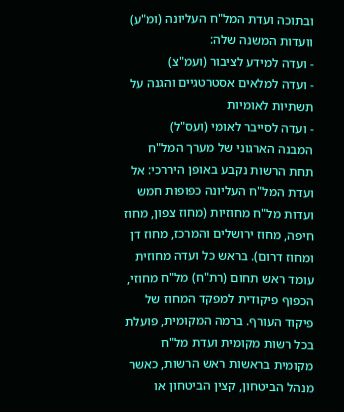ובתוכה ועדת המל"ח העליונה (ומ"ע) וועדות המשנה שלה:
- ועדה למידע לציבור (ועמ"צ)
- ועדה למלאים אסטרטגיים והגנה על תשתיות לאומיות
- ועדה לסייבר לאומי (ועס"ל)
המבנה הארגוני של מערך המל"ח תחת הרשות נקבע באופן היררכי: אל ועדת המל"ח העליונה כפופות חמש ועדות מל"ח מחוזיות (מחוז צפון, מחוז חיפה, מחוז ירושלים והמרכז, מחוז דן ומחוז דרום). בראש כל ועדה מחוזית עומד ראש תחום (רת"ח) מל"ח מחוזי, הכפוף פיקודית למפקד המחוז של פיקוד העורף. ברמה המקומית, פועלת בכל רשות מקומית ועדת מל"ח מקומית בראשות ראש הרשות, כאשר מנהל הביטחון, קצין הביטחון או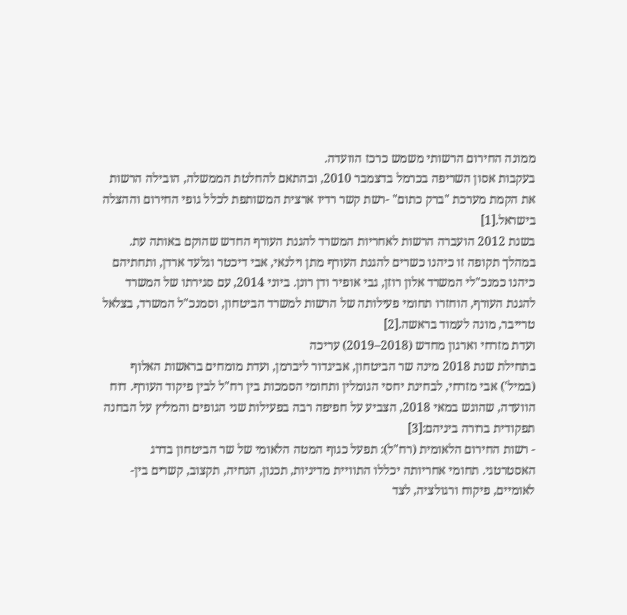ממונה החירום הרשותי משמש כרכז הוועדה.
בעקבות אסון השריפה בכרמל בדצמבר 2010, ובהתאם להחלטת הממשלה, הובילה הרשות את הקמת מערכת "ברק כתום" -רשת קשר רדיו ארצית המשותפת לכלל גופי החירום וההצלה בישראל.[1]
בשנת 2012 הועברה הרשות לאחריות המשרד להגנת העורף החדש שהוקם באותה עת. במהלך תקופה זו כיהנו כשרים להגנת העורף מתן וילנאי, אבי דיכטר וגלעד ארדן, ותחתיהם כיהנו כמנכ"לי המשרד אלון רוזן, גבי אופיר ודן רונן. ביוני 2014, עם סגירתו של המשרד להגנת העורף, הוחזרו תחומי פעילותה של הרשות למשרד הביטחון, וסמנכ"ל המשרד, בצלאל טרייבר, מונה לעמוד בראשה.[2]
ועדת מזרחי וארגון מחדש (2018–2019) עריכה
בתחילת שנת 2018 מינה שר הביטחון, אביגדור ליברמן, ועדת מומחים בראשות האלוף (במיל') אבי מזרחי, לבחינת יחסי הגומלין ותחומי הסמכות בין רח"ל לבין פיקוד העורף. דוח הוועדה, שהוגש במאי 2018, הצביע על חפיפה רבה בפעילות שני הגופים והמליץ על הבחנה תפקודית ברורה ביניהם:[3]
- רשות החירום הלאומית (רח"ל): תפעל כגוף המטה הלאומי של שר הביטחון בדרג האסטרטגי. תחומי אחריותה יכללו התוויית מדיניות, תכנון, הנחיה, תקצוב, קשרים בין-לאומיים, פיקוח ורגולציה, לצד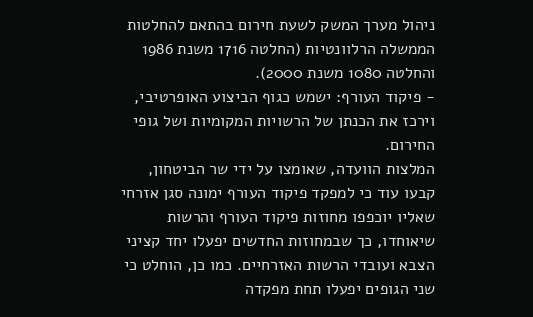ניהול מערך המשק לשעת חירום בהתאם להחלטות הממשלה הרלוונטיות (החלטה 1716 משנת 1986 והחלטה 1080 משנת 2000).
- פיקוד העורף: ישמש כגוף הביצוע האופרטיבי, וירכז את הכנתן של הרשויות המקומיות ושל גופי החירום.
המלצות הוועדה, שאומצו על ידי שר הביטחון, קבעו עוד כי למפקד פיקוד העורף ימונה סגן אזרחי שאליו יוכפפו מחוזות פיקוד העורף והרשות שיאוחדו, כך שבמחוזות החדשים יפעלו יחד קציני הצבא ועובדי הרשות האזרחיים. כמו כן, הוחלט כי שני הגופים יפעלו תחת מפקדה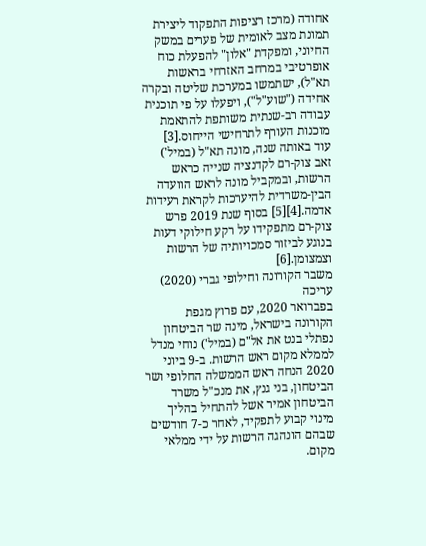אחודה (מרכז רציפות התפקוד ליצירת תמונת מצב לאומית של פערים במשק החיוני, ומפקדת "אלון" להפעלת כוח אופרטיבי במרחב האזרחי בראשות תא"ל), ישתמשו במערכת שליטה ובקרה אחידה ("שוע"ל"), ויפעלו על פי תוכנית עבודה רב-שנתית משותפת להתאמת מוכנות העורף לתרחישי הייחוס.[3]
עוד באותה שנה, מונה תא"ל (במיל') זאב צוק-רם לקדנציה שנייה כראש הרשות, ובמקביל מונה לראש הוועדה הבין-משרדית להיערכות לקראת רעידות אדמה.[4][5] בסוף שנת 2019 פרש צוק-רם מתפקידו על רקע חילוקי דעות בנוגע לביזור סמכויותיה של הרשות וצמצומן.[6]
משבר הקורונה וחילופי גברי (2020) עריכה
בפברואר 2020, עם פרוץ מגפת הקורונה בישראל, מינה שר הביטחון נפתלי בנט את אל"ם (במיל') נוחי מנדל לממלא מקום ראש הרשות. ב-9 ביוני 2020 הנחה ראש הממשלה החלופי ושר הביטחון, בני גנץ, את מנכ"ל משרד הביטחון אמיר אשל להתחיל בהליך מינוי קבוע לתפקיד, לאחר כ-7 חודשים שבהם הונהגה הרשות על ידי ממלאי מקום.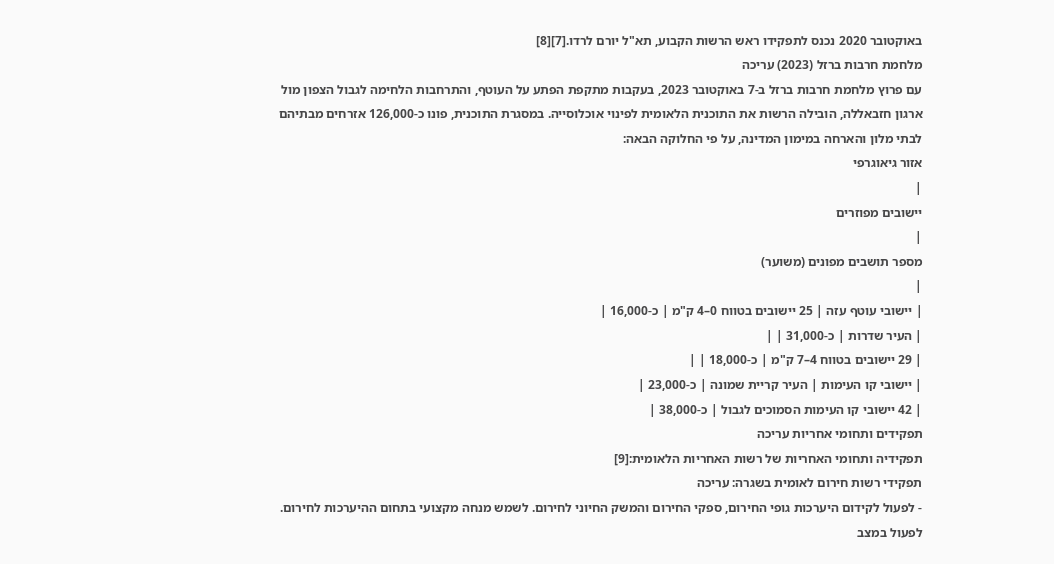באוקטובר 2020 נכנס לתפקידו ראש הרשות הקבוע, תא"ל יורם לרדו.[7][8]
מלחמת חרבות ברזל (2023) עריכה
עם פרוץ מלחמת חרבות ברזל ב-7 באוקטובר 2023, בעקבות מתקפת הפתע על העוטף, והתרחבות הלחימה לגבול הצפון מול ארגון חזבאללה, הובילה הרשות את התוכנית הלאומית לפינוי אוכלוסייה. במסגרת התוכנית, פונו כ-126,000 אזרחים מבתיהם לבתי מלון והארחה במימון המדינה, על פי החלוקה הבאה:
אזור גיאוגרפי
|
יישובים מפוזרים
|
מספר תושבים מפונים (משוער)
|
| יישובי עוטף עזה | 25 יישובים בטווח 0–4 ק"מ | כ-16,000 |
| העיר שדרות | כ-31,000 | |
| 29 יישובים בטווח 4–7 ק"מ | כ-18,000 | |
| יישובי קו העימות | העיר קריית שמונה | כ-23,000 |
| 42 יישובי קו העימות הסמוכים לגבול | כ-38,000 |
תפקידים ותחומי אחריות עריכה
תפקידיה ותחומי האחריות של רשות האחריות הלאומית:[9]
תפקידי רשות חירום לאומית בשגרה: עריכה
- לפעול לקידום היערכות גופי החירום, ספקי החירום והמשק החיוני לחירום. לשמש מנחה מקצועי בתחום ההיערכות לחירום. לפעול במצב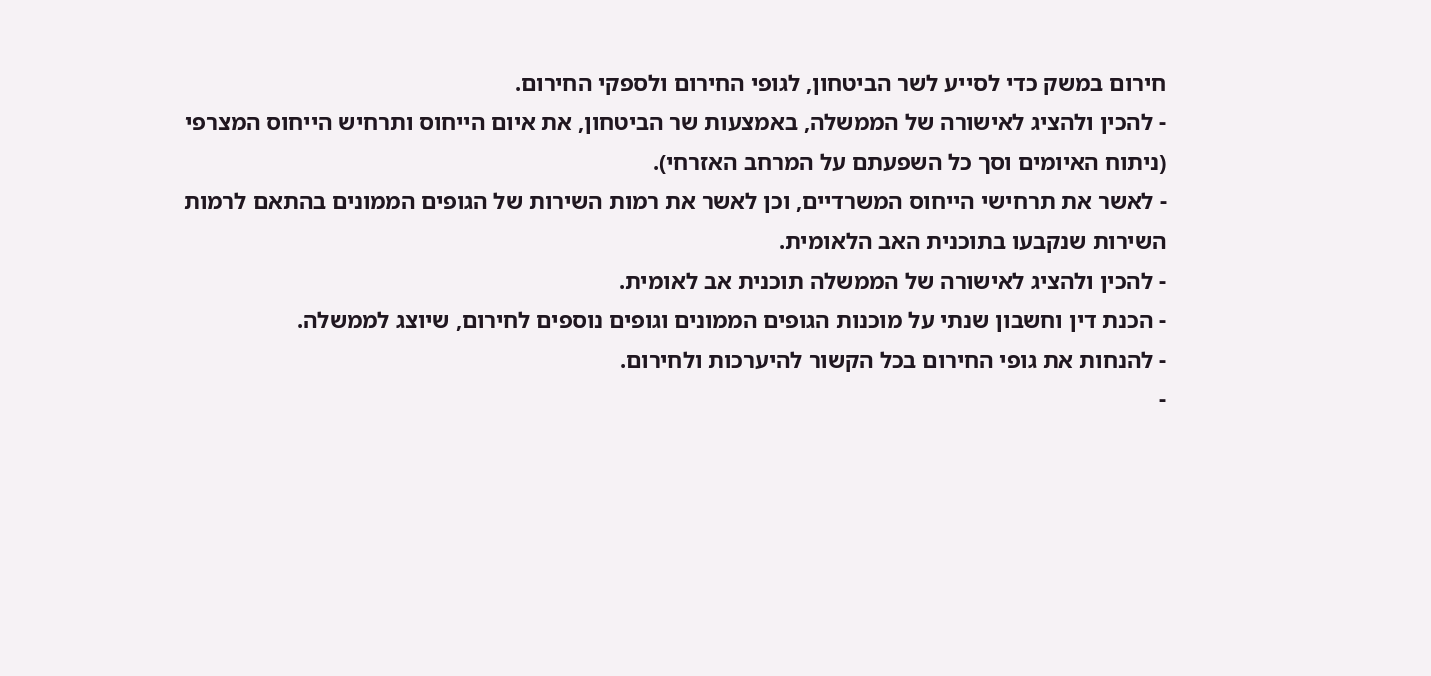חירום במשק כדי לסייע לשר הביטחון, לגופי החירום ולספקי החירום.
- להכין ולהציג לאישורה של הממשלה, באמצעות שר הביטחון, את איום הייחוס ותרחיש הייחוס המצרפי (ניתוח האיומים וסך כל השפעתם על המרחב האזרחי).
- לאשר את תרחישי הייחוס המשרדיים, וכן לאשר את רמות השירות של הגופים הממונים בהתאם לרמות השירות שנקבעו בתוכנית האב הלאומית.
- להכין ולהציג לאישורה של הממשלה תוכנית אב לאומית.
- הכנת דין וחשבון שנתי על מוכנות הגופים הממונים וגופים נוספים לחירום, שיוצג לממשלה.
- להנחות את גופי החירום בכל הקשור להיערכות ולחירום.
-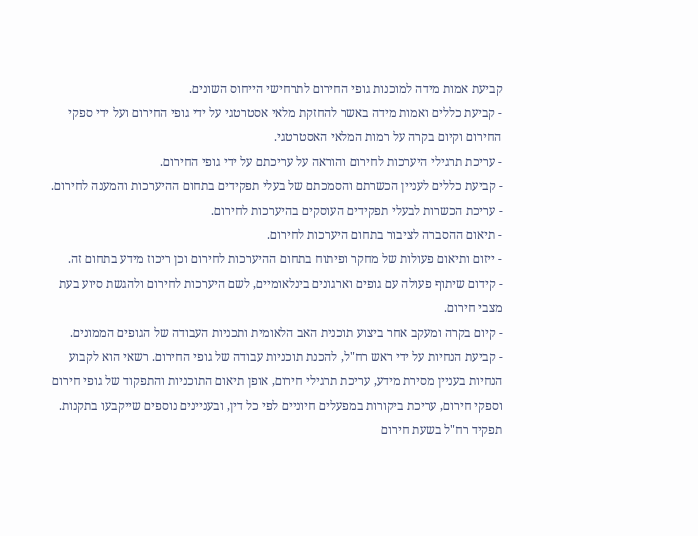קביעת אמות מידה למוכנות גופי החירום לתרחישי הייחוס השונים.
- קביעת כללים ואמות מידה באשר להחזקת מלאי אסטרטגי על ידי גופי החירום ועל ידי ספקי החירום וקיום בקרה על רמות המלאי האסטרטגי.
- עריכת תרגילי היערכות לחירום והוראה על עריכתם על ידי גופי החירום.
- קביעת כללים לעניין הכשרתם והסמכתם של בעלי תפקידים בתחום ההיערכות והמענה לחירום.
- עריכת הכשרות לבעלי תפקידים העוסקים בהיערכות לחירום.
- תיאום ההסברה לציבור בתחום היערכות לחירום.
- ייזום ותיאום פעולות של מחקר ופיתוח בתחום ההיערכות לחירום וכן ריכוז מידע בתחום זה.
- קידום שיתוף פעולה עם גופים וארגונים בינלאומיים, לשם היערכות לחירום ולהגשת סיוע בעת מצבי חירום.
- קיום בקרה ומעקב אחר ביצוע תוכנית האב הלאומית ותכניות העבודה של הגופים הממונים.
- קביעת הנחיות על ידי ראש רח"ל, להכנת תוכניות עבודה של גופי החירום. רשאי הוא לקבוע הנחיות בעניין מסירת מידע, עריכת תרגילי חירום, אופן תיאום התוכניות והתפקוד של גופי חירום וספקי חירום, עריכת ביקורות במפעלים חיוניים לפי כל דין, ובעניינים נוספים שייקבעו בתקנות.
תפקיד רח"ל בשעת חירום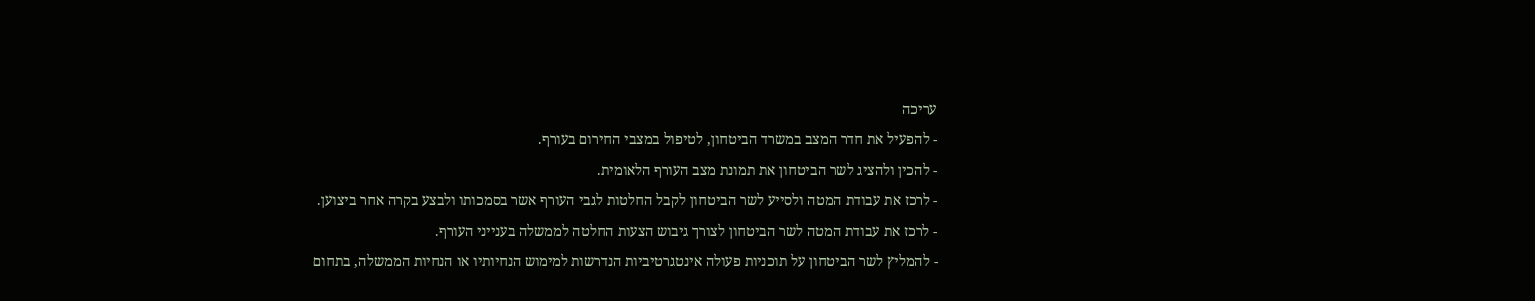עריכה
- להפעיל את חדר המצב במשרד הביטחון, לטיפול במצבי החירום בעורף.
- להכין ולהציג לשר הביטחון את תמונת מצב העורף הלאומית.
- לרכז את עבודת המטה ולסייע לשר הביטחון לקבל החלטות לגבי העורף אשר בסמכותו ולבצע בקרה אחר ביצוען.
- לרכז את עבודת המטה לשר הביטחון לצורך גיבוש הצעות החלטה לממשלה בענייני העורף.
- להמליץ לשר הביטחון על תוכניות פעולה אינטגרטיביות הנדרשות למימוש הנחיותיו או הנחיות הממשלה, בתחום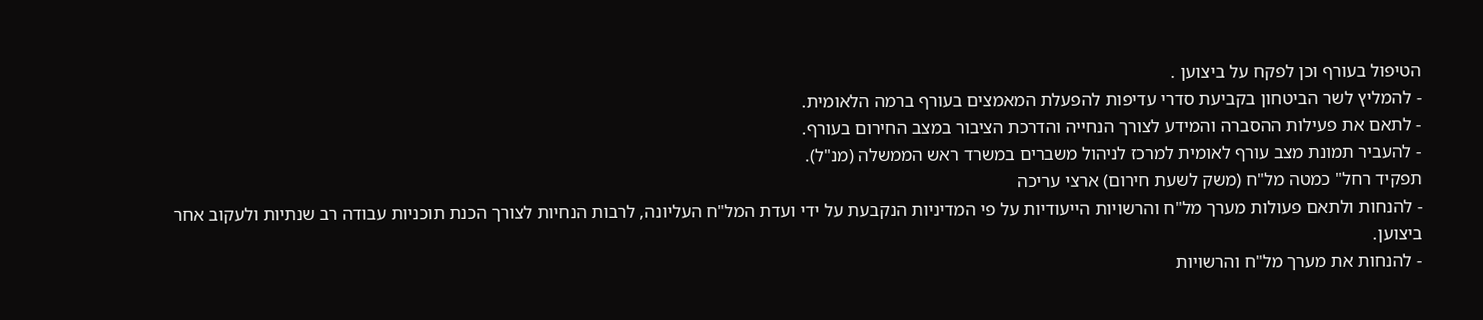הטיפול בעורף וכן לפקח על ביצוען .
- להמליץ לשר הביטחון בקביעת סדרי עדיפות להפעלת המאמצים בעורף ברמה הלאומית.
- לתאם את פעילות ההסברה והמידע לצורך הנחייה והדרכת הציבור במצב החירום בעורף.
- להעביר תמונת מצב עורף לאומית למרכז לניהול משברים במשרד ראש הממשלה (מנ"ל).
תפקיד רחל" כמטה מל"ח (משק לשעת חירום) ארצי עריכה
- להנחות ולתאם פעולות מערך מל"ח והרשויות הייעודיות על פי המדיניות הנקבעת על ידי ועדת המל"ח העליונה, לרבות הנחיות לצורך הכנת תוכניות עבודה רב שנתיות ולעקוב אחר ביצוען.
- להנחות את מערך מל"ח והרשויות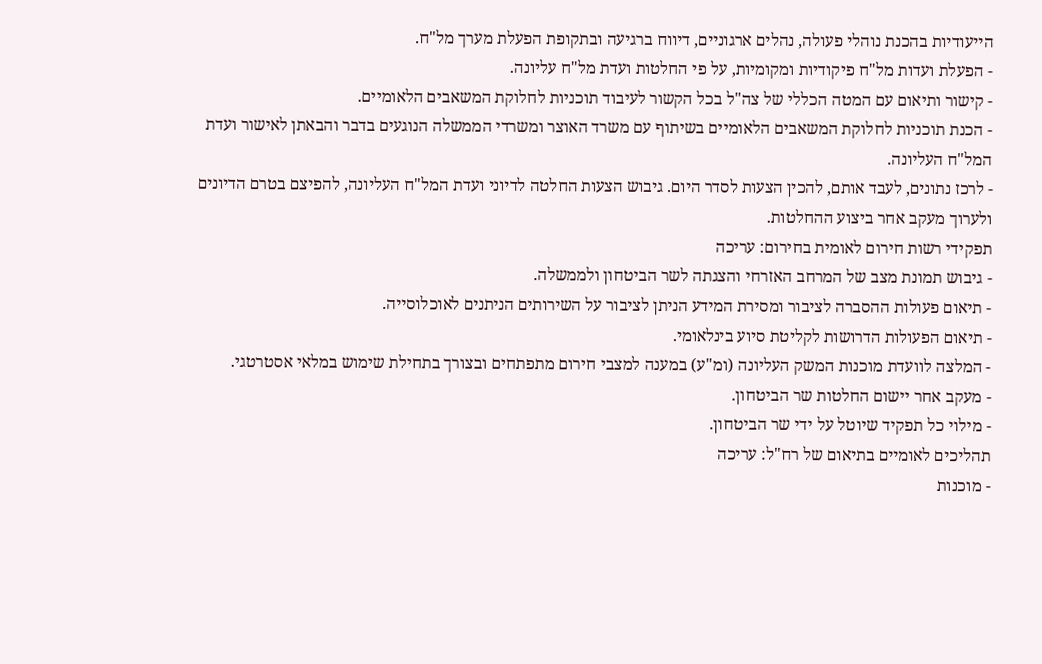הייעודיות בהכנת נוהלי פעולה, נהלים ארגוניים, דיווח ברגיעה ובתקופת הפעלת מערך מל"ח.
- הפעלת ועדות מל"ח פיקודיות ומקומיות, על פי החלטות ועדת מל"ח עליונה.
- קישור ותיאום עם המטה הכללי של צה"ל בכל הקשור לעיבוד תוכניות לחלוקת המשאבים הלאומיים.
- הכנת תוכניות לחלוקת המשאבים הלאומיים בשיתוף עם משרד האוצר ומשרדי הממשלה הנוגעים בדבר והבאתן לאישור ועדת המל"ח העליונה.
- לרכז נתונים, לעבד אותם, להכין הצעות לסדר היום. גיבוש הצעות החלטה לדיוני ועדת המל"ח העליונה, להפיצם בטרם הדיונים ולערוך מעקב אחר ביצוע ההחלטות.
תפקידי רשות חירום לאומית בחירום: עריכה
- גיבוש תמונת מצב של המרחב האזרחי והצגתה לשר הביטחון ולממשלה.
- תיאום פעולות ההסברה לציבור ומסירת המידע הניתן לציבור על השירותים הניתנים לאוכלוסייה.
- תיאום הפעולות הדרושות לקליטת סיוע בינלאומי.
- המלצה לוועדת מוכנות המשק העליונה (ומ"ע) במענה למצבי חירום מתפתחים ובצורך בתחילת שימוש במלאי אסטרטגי.
- מעקב אחר יישום החלטות שר הביטחון.
- מילוי כל תפקיד שיוטל על ידי שר הביטחון.
תהליכים לאומיים בתיאום של רח"ל: עריכה
- מוכנות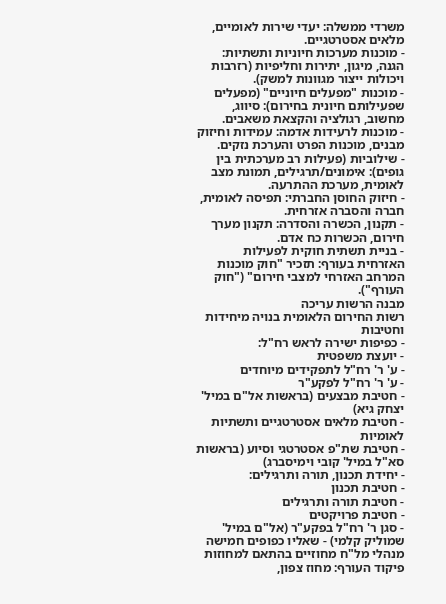משרדי ממשלה: יעדי שירות לאומיים, מלאים אסטרטגיים.
- מוכנות מערכות חיוניות ותשתיות: הגנה, מיגון, יתירות וחליפיות (רזרבות ויכולות ייצור מגוונות למשק).
- מוכנות "מפעלים חיוניים" (מפעלים שפעילותם חיונית בחירום): סיווג, מחשוב, רגולציה והקצאת משאבים.
- מוכנות לרעידות אדמה: עמידות וחיזוק מבנים, מוכנות הפרט והערכת נזקים.
- שילוביות (פעילות רב מערכתית בין גופים): אימונים/תרגילים, תמונת מצב לאומית, מערכת ההתרעה.
- חיזוק החוסן החברתי: תפיסה לאומית, חברה והסברה אזרחית.
- תקנון, הכשרה והסדרה: תקנון מערך חירום, הכשרות כח אדם.
- בניית תשתית חוקית לפעילות האזרחית בעורף: תזכיר "חוק מוכנות המרחב האזרחי למצבי חירום" ("חוק העורף").
מבנה הרשות עריכה
רשות החירום הלאומית בנויה מיחידות וחטיבות
- כפיפות ישירה לראש רח"ל:
- יועצת משפטית
- ע' ר' רח"ל לתפקידים מיוחדים
- ע' ר' רח"ל לפקע"ר
- חטיבת מבצעים (בראשות אל"ם במיל' יצחק גיא)
- חטיבת מלאים אסטרטגיים ותשתיות לאומיות
- חטיבת שת"פ אסטרטגי וסיוע (בראשות סא"ל במיל' קובי וימיסברג)
- יחידת תכנון, תורה ותרגילים:
- חטיבת תכנון
- חטיבת תורה ותרגילים
- חטיבת פרויקטים
- סגן ר' רח"ל בפקע"ר (אל"ם במיל' שמוליק קלמי) - שאליו כפופים חמישה מנהלי מל"ח מחוזיים בהתאם למחוזות פיקוד העורף: מחוז צפון,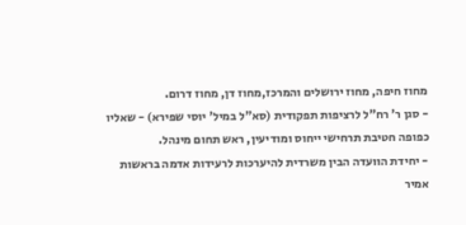מחוז חיפה, מחוז ירושלים והמרכז,מחוז דן, מחוז דרום.
- סגן ר' רח"ל לרציפות תפקודית (סא"ל במיל' יוסי שפירא) - שאליו כפופה חטיבת תרחישי ייחוס ומודיעין, ראש תחום מינהל.
- יחידת הוועדה הבין משרדית להיערכות לרעידות אדמה בראשות אמיר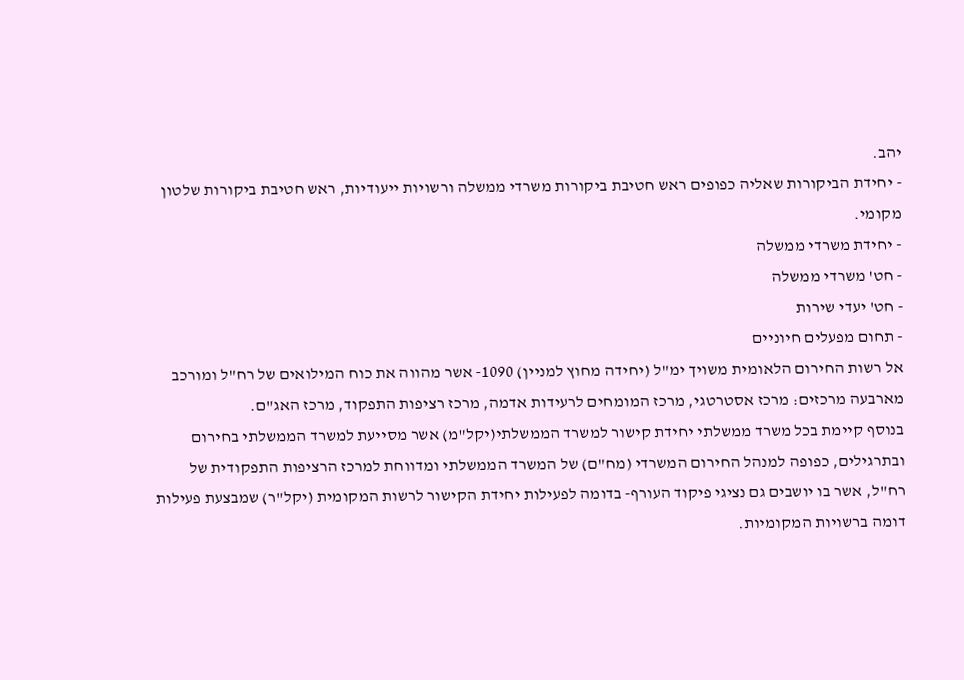יהב.
- יחידת הביקורות שאליה כפופים ראש חטיבת ביקורות משרדי ממשלה ורשויות ייעודיות, ראש חטיבת ביקורות שלטון מקומי.
- יחידת משרדי ממשלה
- חט' משרדי ממשלה
- חט' יעדי שירות
- תחום מפעלים חיוניים
אל רשות החירום הלאומית משויך ימ"ל (יחידה מחוץ למניין) 1090- אשר מהווה את כוח המילואים של רח"ל ומורכב מארבעה מרכזים: מרכז אסטרטגי, מרכז המומחים לרעידות אדמה, מרכז רציפות התפקוד, מרכז האג"ם.
בנוסף קיימת בכל משרד ממשלתי יחידת קישור למשרד הממשלתי(יקל"מ) אשר מסייעת למשרד הממשלתי בחירום ובתרגילים, כפופה למנהל החירום המשרדי (מח"ם) של המשרד הממשלתי ומדווחת למרכז הרציפות התפקודית של רח"ל, אשר בו יושבים גם נציגי פיקוד העורף- בדומה לפעילות יחידת הקישור לרשות המקומית (יקל"ר) שמבצעת פעילות דומה ברשויות המקומיות.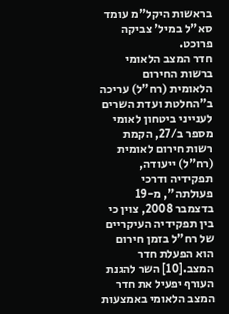בראשות היקל"מ עומד סא"ל במיל' צביקה פרוכט.
חדר המצב הלאומי ברשות החירום הלאומית (רח"ל) עריכה
ב"החלטת ועדת השרים לענייני ביטחון לאומי מספר ב/27, הקמת רשות חירום לאומית (רח"ל) ייעודה, תפקידיה ודרכי פעולתה", מ-19 בדצמבר 2008, צוין כי בין תפקידיה העיקריים של רח"ל בזמן חירום הוא הפעלת חדר המצב.[10] השר להגנת העורף יפעיל את חדר המצב הלאומי באמצעות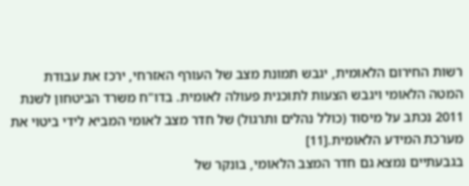רשות החירום הלאומית, יגבש תמונת מצב של העורף האזרחי, ירכז את עבודת המטה הלאומי ויגבש הצעות לתוכנית פעולה לאומית. בדו"ח משרד הביטחון לשנת 2011 נכתב על מיסוד (כולל נהלים ותרגול) של חדר מצב לאומי המביא לידי ביטוי את מערכת המידע הלאומית.[11]
בגבעתיים נמצא גם חדר המצב הלאומי, בונקר של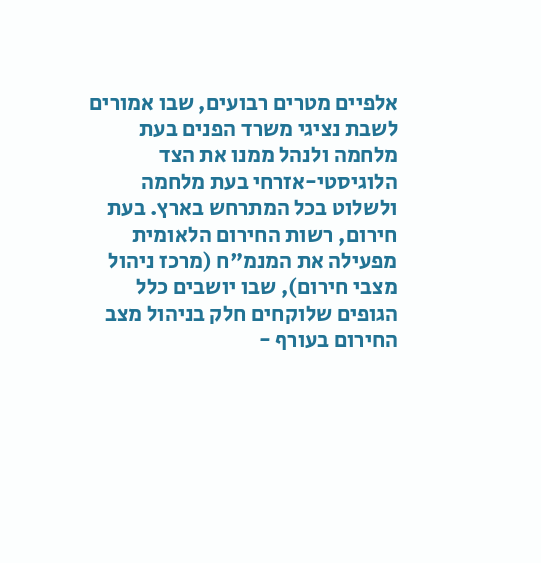אלפיים מטרים רבועים, שבו אמורים לשבת נציגי משרד הפנים בעת מלחמה ולנהל ממנו את הצד הלוגיסטי-אזרחי בעת מלחמה ולשלוט בכל המתרחש בארץ. בעת חירום, רשות החירום הלאומית מפעילה את המנמ"ח (מרכז ניהול מצבי חירום), שבו יושבים כלל הגופים שלוקחים חלק בניהול מצב החירום בעורף -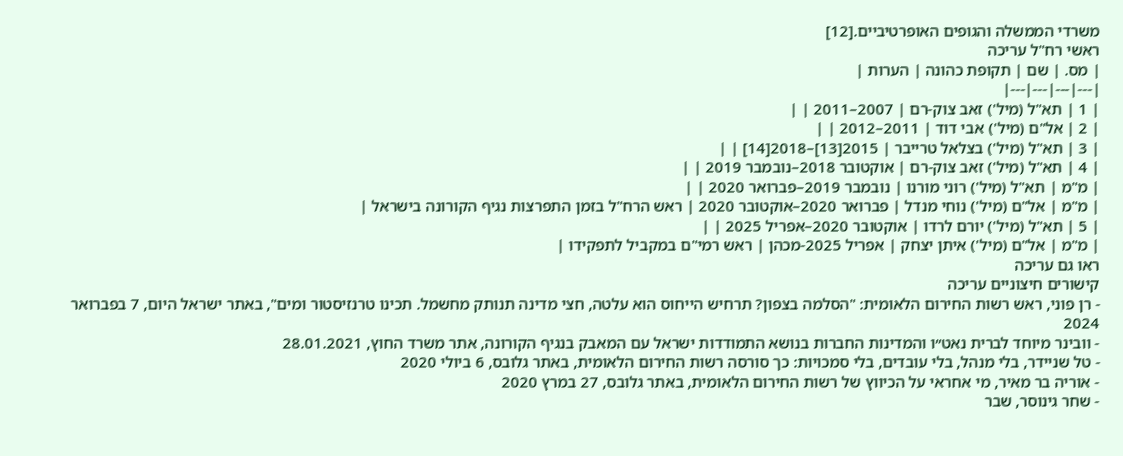משרדי הממשלה והגופים האופרטיביים.[12]
ראשי רח"ל עריכה
| מס. | שם | תקופת כהונה | הערות |
|---|---|---|---|
| 1 | תא"ל (מיל') זאב צוק-רם | 2007–2011 | |
| 2 | אל"ם (מיל') אבי דוד | 2011–2012 | |
| 3 | תא"ל (מיל') בצלאל טרייבר | 2015[13]–2018[14] | |
| 4 | תא"ל (מיל') זאב צוק-רם | אוקטובר 2018–נובמבר 2019 | |
| מ"מ | תא"ל (מיל') רוני מורנו | נובמבר 2019–פברואר 2020 | |
| מ"מ | אל"ם (מיל') נוחי מנדל | פברואר 2020–אוקטובר 2020 | ראש הרח"ל בזמן התפרצות נגיף הקורונה בישראל |
| 5 | תא"ל (מיל') יורם לרדו | אוקטובר 2020–אפריל 2025 | |
| מ"מ | אל"ם (מיל') איתן יצחק | אפריל 2025-מכהן | ראש רמי"ם במקביל לתפקידו |
ראו גם עריכה
קישורים חיצוניים עריכה
- רן פוני, ראש רשות החירום הלאומית: "הסלמה בצפון? תרחיש הייחוס הוא עלטה, חצי מדינה תנותק מחשמל. תכינו טרנזיסטור ומים", באתר ישראל היום, 7 בפברואר 2024
- וובינר מיוחד לברית נאט״ו והמדינות החברות בנושא התמודדות ישראל עם המאבק בנגיף הקורונה, אתר משרד החוץ, 28.01.2021
- טל שניידר, בלי מנהל, בלי עובדים, בלי סמכויות: כך סורסה רשות החירום הלאומית, באתר גלובס, 6 ביולי 2020
- אוריה בר מאיר, מי אחראי על הכיווץ של רשות החירום הלאומית, באתר גלובס, 27 במרץ 2020
- שחר גינוסר, שבר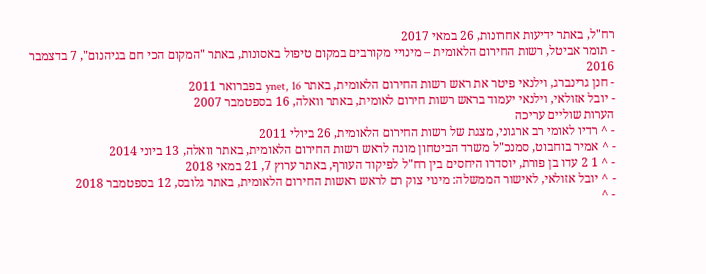רח"ל, באתר ידיעות אחרונות, 26 במאי 2017
- תומר אביטל, רשות החירום הלאומית – מינויי מקורבים במקום טיפול באסונות, באתר "המקום הכי חם בגיהנום", 7 בדצמבר 2016
- חנן גרינברג, וילנאי פיטר את ראש רשות החירום הלאומית, באתר ynet, 16 בפברואר 2011
- יובל אזולאי, וילנאי יעמוד בראש רשות חירום לאומית, באתר וואלה, 16 בספטמבר 2007
הערות שוליים עריכה
- ^ רדיו לאומי רב ארגוני, מצגת של רשות החירום הלאומית, 26 ביולי 2011
- ^ אמיר בוחבוט, סמנכ"ל משרד הביטחון מונה לראש רשות החירום הלאומית, באתר וואלה, 13 ביוני 2014
- ^ 1 2 עדו בן פורת, יוסדרו היחסים בין רח"ל לפיקוד העורף, באתר ערוץ 7, 21 במאי 2018
- ^ יובל אזולאי, לאישור הממשלה: מינוי צוק רם לראש ראשות החירום הלאומית, באתר גלובס, 12 בספטמבר 2018
- ^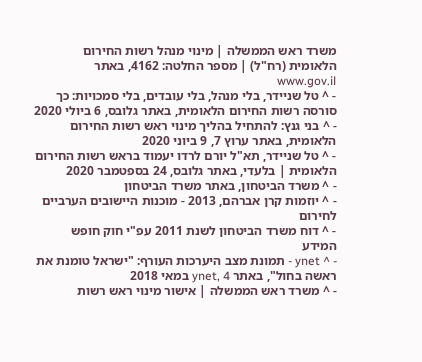משרד ראש הממשלה | מינוי מנהל רשות החירום הלאומית (רח"ל) | מספר החלטה: 4162, באתר www.gov.il
- ^ טל שניידר, בלי מנהל, בלי עובדים, בלי סמכויות: כך סורסה רשות החירום הלאומית, באתר גלובס, 6 ביולי 2020
- ^ בני גנץ: להתחיל בהליך מינוי ראש רשות החירום הלאומית, באתר ערוץ 7, 9 ביוני 2020
- ^ טל שניידר, תא"ל יורם לרדו יעמוד בראש רשות החירום הלאומית | בלעדי, באתר גלובס, 24 בספטמבר 2020
- ^ משרד הביטחון, באתר משרד הביטחון
- ^ יוזמות קרן אברהם, 2013 - מוכנות היישובים הערביים לחירום
- ^ דוח משרד הביטחון לשנת 2011 עפ"י חוק חופש המידע
- ^ ynet - תמונת מצב היערכות העורף: "ישראל טומנת את ראשה בחול", באתר ynet, 4 במאי 2018
- ^ משרד ראש הממשלה | אישור מינוי ראש רשות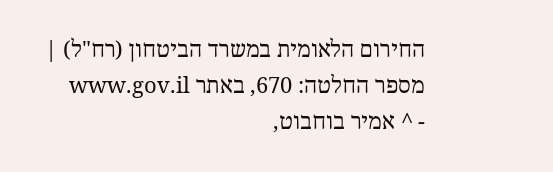החירום הלאומית במשרד הביטחון (רח"ל) | מספר החלטה: 670, באתר www.gov.il
- ^ אמיר בוחבוט,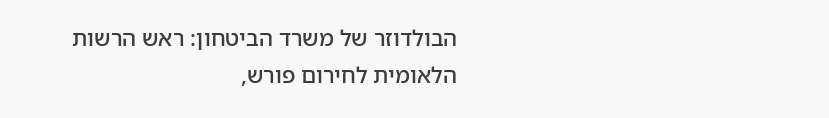הבולדוזר של משרד הביטחון: ראש הרשות הלאומית לחירום פורש,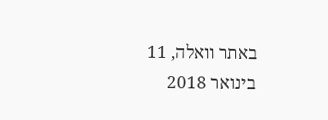באתר וואלה, 11 בינואר 2018